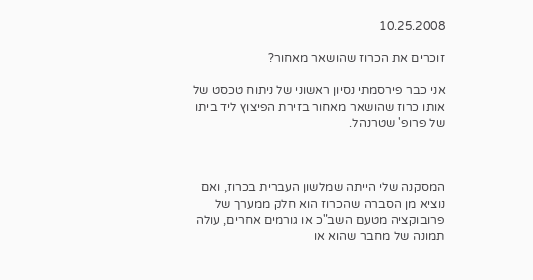10.25.2008

זוכרים את הכרוז שהושאר מאחור?

אני כבר פירסמתי נסיון ראשוני של ניתוח טכסט של אותו כרוז שהושאר מאחור בזירת הפיצוץ ליד ביתו של פרופ' שטרנהל.



המסקנה שלי הייתה שמלשון העברית בכרוז, ואם נוציא מן הסברה שהכרוז הוא חלק ממערך של פרובוקציה מטעם השב"כ או גורמים אחרים, עולה תמונה של מחבר שהוא או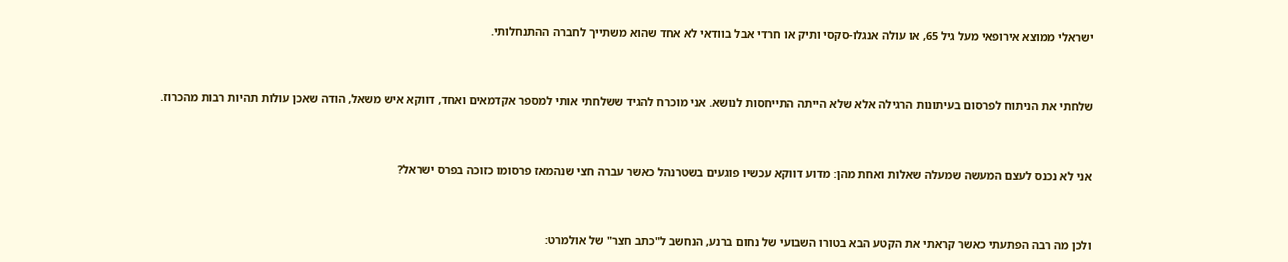ישראלי ממוצא אירופאי מעל גיל 65, או עולה אנגלו-סקסי ותיק או חרדי אבל בוודאי לא אחד שהוא משתייך לחברה ההתנחלותי.



שלחתי את הניתוח לפרסום בעיתונות הרגילה אלא שלא הייתה התייחסות לנושא. אני מוכרח להגיד ששלחתי אותי למספר אקדמאים ואחד, דווקא איש משאל, הודה שאכן עולות תהיות רבות מהכרוז.



אני לא נכנס לעצם המעשה שמעלה שאלות ואחת מהן: מדוע דווקא עכשיו פוגעים בשטרנהל כאשר עברה חצי שנהמאז פרסומו כזוכה בפרס ישראל?



ולכן מה רבה הפתעתי כאשר קראתי את הקטע הבא בטורו השבועי של נחום ברנע, הנחשב ל"כתב חצר" של אולמרט: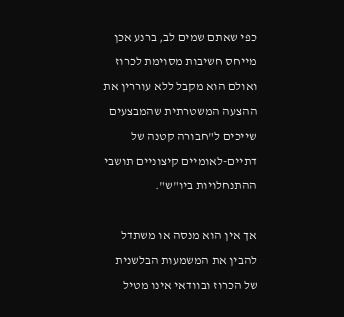כפי שאתם שמים לב, ברנע אכן מייחס חשיבות מסוימת לכרוז ואולם הוא מקבל ללא עוררין את ההצעה המשטרתית שהמבצעים שייכים ל"חבורה קטנה של דתיים-לאומיים קיצוניים תושבי ההתנחלויות ביו"ש".

אך אין הוא מנסה או משתדל להבין את המשמעות הבלשנית של הכרוז ובוודאי אינו מטיל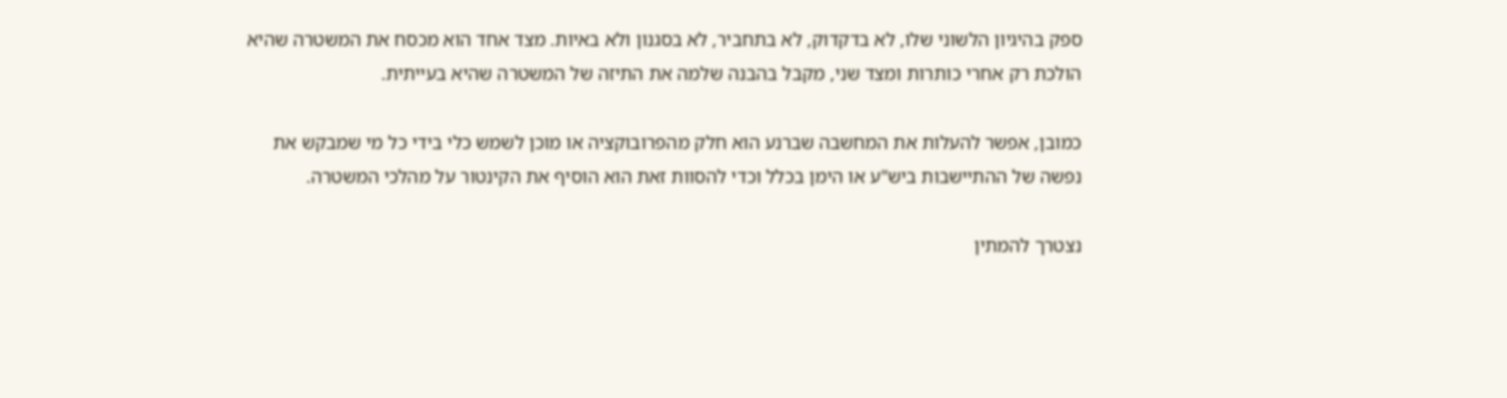ספק בהיגיון הלשוני שלו, לא בדקדוק, לא בתחביר, לא בסגנון ולא באיות. מצד אחד הוא מכסח את המשטרה שהיא הולכת רק אחרי כותרות ומצד שני, מקבל בהבנה שלמה את התיזה של המשטרה שהיא בעייתית.

כמובן, אפשר להעלות את המחשבה שברנע הוא חלק מהפרובוקציה או מוכן לשמש כלי בידי כל מי שמבקש את נפשה של ההתיישבות ביש"ע או הימן בכלל וכדי להסוות זאת הוא הוסיף את הקינטור על מהלכי המשטרה.

נצטרך להמתין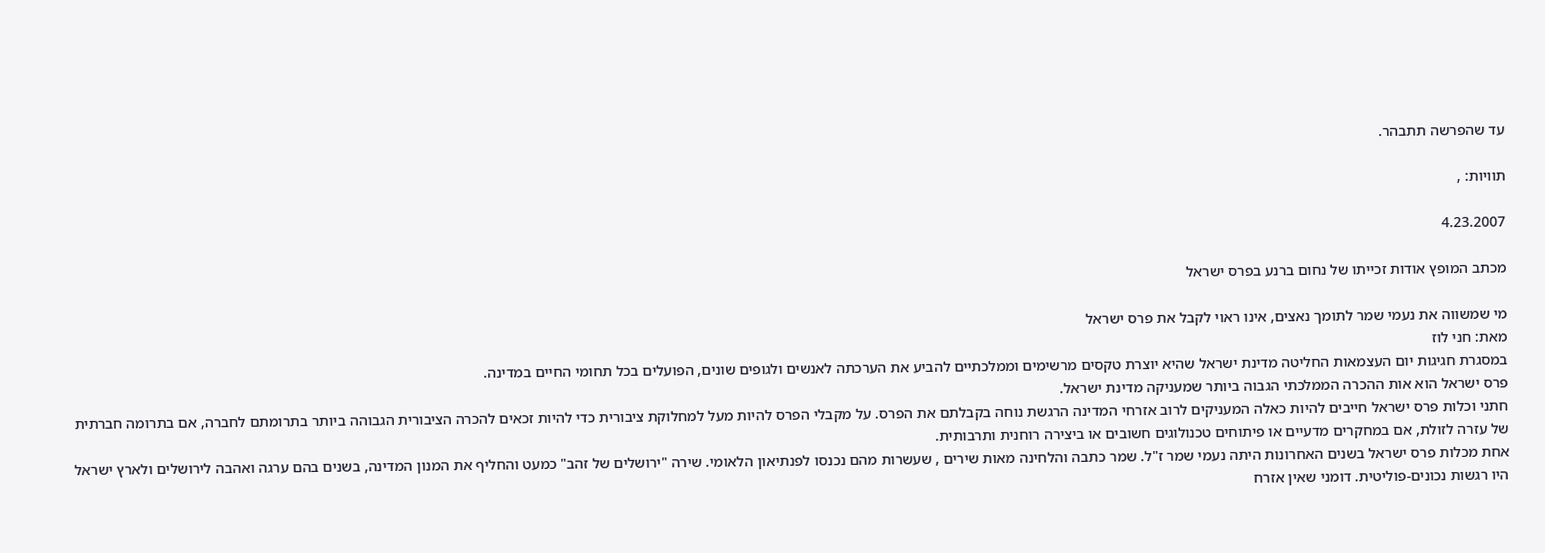עד שהפרשה תתבהר.

תוויות: ,

4.23.2007

מכתב המופץ אודות זכייתו של נחום ברנע בפרס ישראל

מי שמשווה את נעמי שמר לתומך נאצים, אינו ראוי לקבל את פרס ישראל
מאת: חני לוז
במסגרת חגיגות יום העצמאות החליטה מדינת ישראל שהיא יוצרת טקסים מרשימים וממלכתיים להביע את הערכתה לאנשים ולגופים שונים, הפועלים בכל תחומי החיים במדינה.
פרס ישראל הוא אות ההכרה הממלכתי הגבוה ביותר שמעניקה מדינת ישראל.
חתני וכלות פרס ישראל חייבים להיות כאלה המעניקים לרוב אזרחי המדינה הרגשת נוחה בקבלתם את הפרס. על מקבלי הפרס להיות מעל למחלוקת ציבורית כדי להיות זכאים להכרה הציבורית הגבוהה ביותר בתרומתם לחברה, אם בתרומה חברתית של עזרה לזולת, אם במחקרים מדעיים או פיתוחים טכנולוגים חשובים או ביצירה רוחנית ותרבותית.
אחת מכלות פרס ישראל בשנים האחרונות היתה נעמי שמר ז"ל. שמר כתבה והלחינה מאות שירים , שעשרות מהם נכנסו לפנתיאון הלאומי. שירה "ירושלים של זהב" כמעט והחליף את המנון המדינה, בשנים בהם ערגה ואהבה לירושלים ולארץ ישראל היו רגשות נכונים-פוליטית. דומני שאין אזרח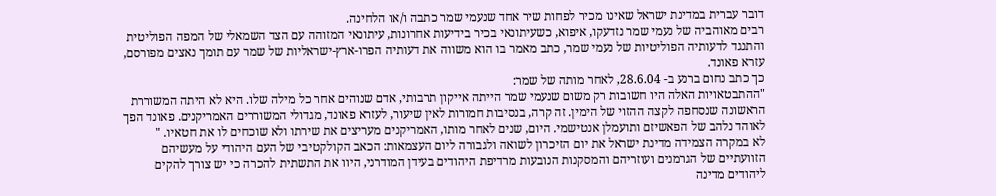דובר עברית במדינת ישראל שאינו מכיר לפחות שיר אחד שנעמי שמר כתבה ו/או הלחינה.
רבים מאוהביה של נעמי שמר נזדעקו, איפוא, כשעיתונאי בכיר בידיעות אחרונות, עיתונאי המזוהה עם הצד השמאלי של המפה הפוליטית והתנגד לדעותיה הפוליטיות של נעמי שמר, כתב מאמר בו הוא משווה את דעותיה הפרו-ארץ-ישראליות של שמר עם תומך נאצים מפורסם, עזרא פאונד.
כך כתב נחום ברנע ב- 28.6.04, לאחר מותה של שמר:
"ההתבטאויות האלה היו חשובות רק משום שנעמי שמר הייתה אייקון תרבותי, אדם שנוהים אחר כל מילה שלו. היא לא היתה המשוררת הראשונה שנסחפה לקצה ההזוי של הימין. זה קרה, בנסיבות חמורות לאין שיעור, לעזרא פאונד, מגדולי המשוררים האמריקנים. פאונד הפך לאוהד נלהב של הפאשיזם ותועמלן אנטישמי. היום, שנים לאחר מותו, האמריקנים מעריצים את שירתו ולא שוכחים לו את חטאיו. "
לא במקרה הצמידה מדינת ישראל את יום הזיכרון לשואה ולגבורה ליום העצמאות: הכאב הקולקטיבי של העם היהודי על מעשיהם הזוועתיים של הגרמנים ועוזריהם והמסקנות הנובעות מרדיפת היהודים בעידן המודרני, היוו את התשתית להכרה כי יש צורך להקים ליהודים מדינה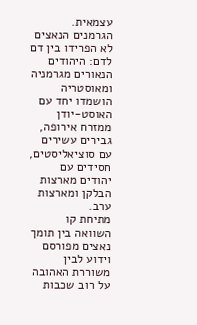עצמאית.
הגרמנים הנאצים לא הפרידו בין דם לדם: היהודים הנאורים מגרמניה ומאוסטריה הושמדו יחד עם האוסט-יודן ממזרח אירופה, גבירים עשירים עם סוציאליסטים, חסידים עם יהודים מארצות הבלקן ומארצות ערב.
מתיחת קו השוואה בין תומך נאצים מפורסם וידוע לבין משוררת האהובה על רוב שכבות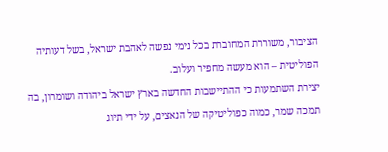הציבור, משוררת המחוברת בכל נימי נפשה לאהבת ישראל, בשל דעותיה הפוליטית – הוא מעשה מחפיר ועלוב.
יצירת השתמעות כי ההתיישבות החדשה בארץ ישראל ביהודה ושומרון, בה תמכה שמר, כמוה כפוליטיקה של הנאצים, על ידי תיוג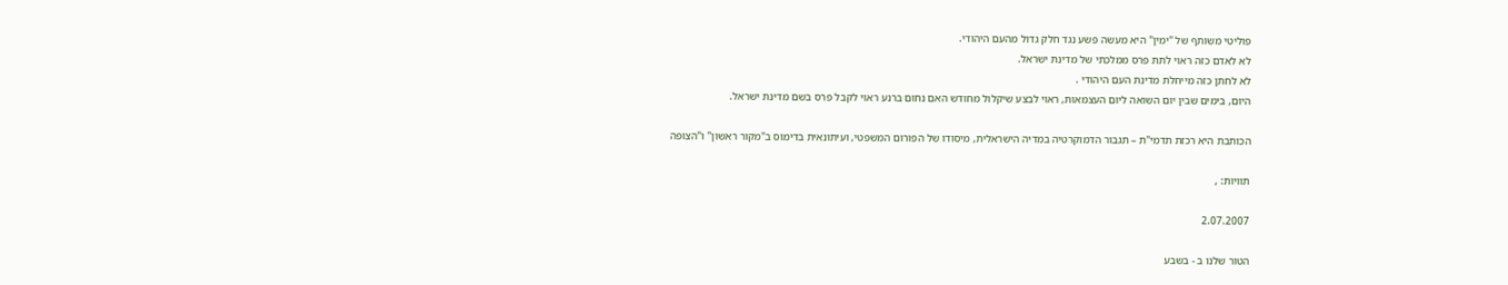פוליטי משותף של "ימין" היא מעשה פשע נגד חלק גדול מהעם היהודי.
לא לאדם כזה ראוי לתת פרס ממלכתי של מדינת ישראל.
לא לחתן כזה מייחלת מדינת העם היהודי .
היום, בימים שבין יום השואה ליום העצמאות, ראוי לבצע שיקלול מחודש האם נחום ברנע ראוי לקבל פרס בשם מדינת ישראל.

הכותבת היא רכזת תדמי"ת – תגבור הדמוקרטיה במדיה הישראלית, מיסודו של הפורום המשפטי, ועיתונאית בדימוס ב"מקור ראשון" ו"הצופה

תוויות: ,

2.07.2007

הטור שלנו ב - בשבע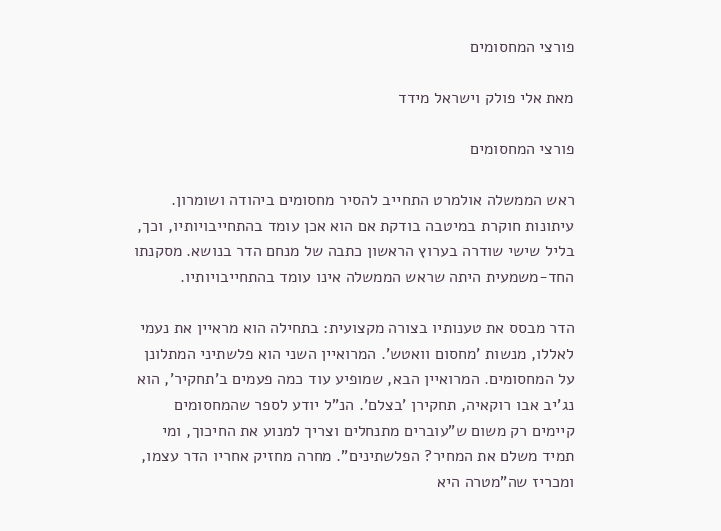פורצי המחסומים

מאת אלי פולק וישראל מידד

פורצי המחסומים

ראש הממשלה אולמרט התחייב להסיר מחסומים ביהודה ושומרון. עיתונות חוקרת במיטבה בודקת אם הוא אכן עומד בהתחייבויותיו, וכך, בליל שישי שודרה בערוץ הראשון כתבה של מנחם הדר בנושא. מסקנתו החד-משמעית היתה שראש הממשלה אינו עומד בהתחייבויותיו.

הדר מבסס את טענותיו בצורה מקצועית: בתחילה הוא מראיין את נעמי לאללו, מנשות 'מחסום וואטש'. המרואיין השני הוא פלשתיני המתלונן על המחסומים. המרואיין הבא, שמופיע עוד כמה פעמים ב'תחקיר', הוא נג'יב אבו רוקאיה, תחקירן 'בצלם'. הנ"ל יודע לספר שהמחסומים קיימים רק משום ש"עוברים מתנחלים וצריך למנוע את החיכוך, ומי תמיד משלם את המחיר? הפלשתינים". מחרה מחזיק אחריו הדר עצמו, ומכריז שה"מטרה היא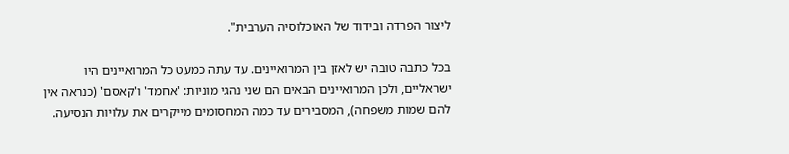ליצור הפרדה ובידוד של האוכלוסיה הערבית".

בכל כתבה טובה יש לאזן בין המרואיינים. עד עתה כמעט כל המרואיינים היו ישראליים, ולכן המרואיינים הבאים הם שני נהגי מוניות: 'אחמד' ו'קאסם' (כנראה אין להם שמות משפחה), המסבירים עד כמה המחסומים מייקרים את עלויות הנסיעה.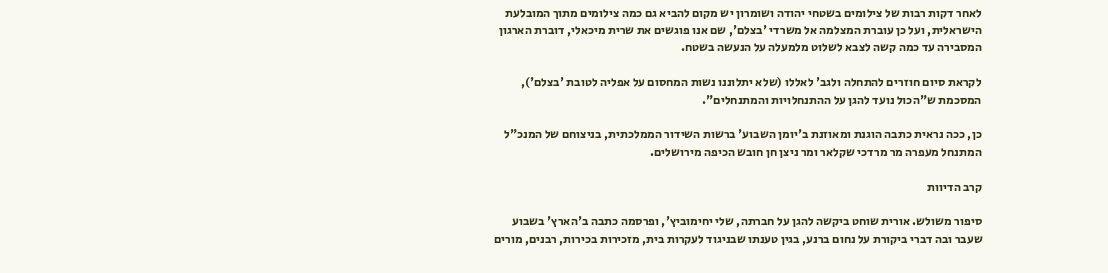לאחר דקות רבות של צילומים בשטחי יהודה ושומרון יש מקום להביא גם כמה צילומים מתוך המובלעת הישראלית, ועל כן עוברת המצלמה אל משרדי 'בצלם', שם אנו פוגשים את שרית מיכאלי, דוברת הארגון המסבירה עד כמה קשה לצבא לשלוט מלמעלה על הנעשה בשטח.

לקראת סיום חוזרים להתחלה ולגב' לאללו (שלא יתלוננו נשות המחסום על אפליה לטובת 'בצלם'), המסכמת ש"הכול נועד להגן על ההתנחלויות והמתנחלים".

כן, ככה נראית כתבה הוגנת ומאוזנת ב'יומן השבוע' ברשות השידור הממלכתית, בניצוחם של המנכ"ל המתנחל מעפרה מר מרדכי שקלאר ומר ניצן חן חובש הכיפה מירושלים.

קרב הדיוות

סיפור משולש. אורית שוחט ביקשה להגן על חברתה, שלי יחימוביץ', ופרסמה כתבה ב'הארץ' בשבוע שעבר ובה דברי ביקורת על נחום ברנע, בגין טענתו שבניגוד לעקרות בית, מזכירות בכירות, רבנים, מורים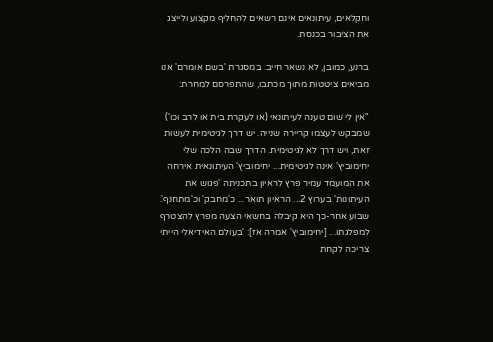וחקלאים, עיתונאים אינם רשאים להחליף מקצוע ולייצג את הציבור בכנסת.

ברנע, כמובן, לא נשאר חייב. במסגרת 'בשם אומרם' אנו מביאים ציטטות מתוך מכתבו, שהתפרסם למחרת:

"אין לי שום טענה לעיתונאי (או לעקרת בית או לרב וכו') שמבקש לעצמו קריירה שנייה. יש דרך לגיטימית לעשות זאת, ויש דרך לא לגיטימית. הדרך שבה הלכה שלי יחימוביץ' אינה לגיטימית... יחימוביץ' העיתונאית אירחה את המועמד עמיר פרץ לראיון בתכניתה 'פגוש את העיתונות' בערוץ 2... הראיון תואר... כ'מחבק' וכ'מתחנף'. שבוע אחר-כך היא קיבלה בחשאי הצעה מפרץ להצטרף למפלגתו... [יחימוביץ' אמרה אז]: 'בעולם האידיאלי הייתי צריכה לקחת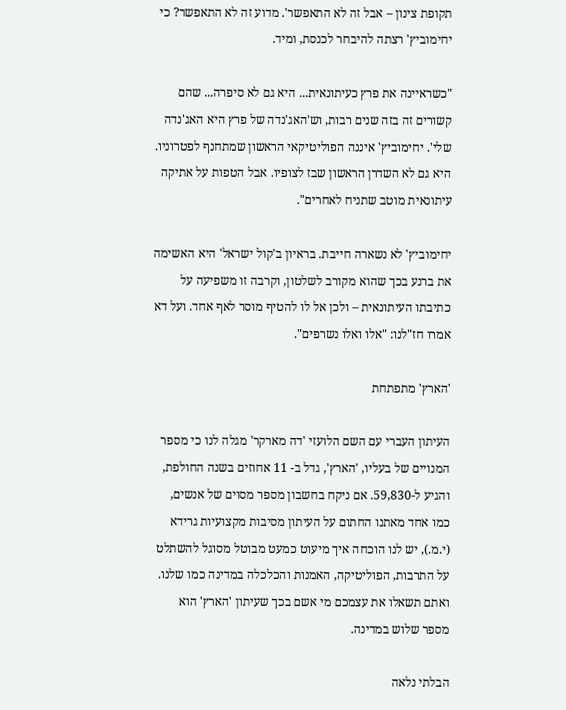תקופת צינון – אבל זה לא התאפשר'. מדוע זה לא התאפשר? כי יחימוביץ' רצתה להיבחר לכנסת, ומיד.

"כשראיינה את פרץ כעיתונאית... היא גם לא סיפרה... שהם קשורים זה בזה שנים רבות, וש'האג'נדה של פרץ היא האג'נדה שלי'. יחימוביץ' איננה הפוליטיקאי הראשון שמתחנף לפטרוניו. היא גם לא השדרן הראשון שבז לצופיו. אבל הטפות על אתיקה עיתונאית מוטב שתניח לאחרים".

יחימוביץ' לא נשארה חייבת. בראיון ב'קול ישראל' היא האשימה את ברנע בכך שהוא מקורב לשלטון, וקרבה זו משפיעה על כתיבתו העיתונאית – ולכן אל לו להטיף מוסר לאף אחד. ועל דא אמרו חז"לנו: "אלו ואלו נשרפים".

'הארץ' מתפתחת

העיתון העברי עם השם הלועזי 'דה מארקר' מגלה לנו כי מספר המנויים של בעליו, 'הארץ', גדל ב- 11 אחוזים בשנה החולפת, והגיע ל-59,830. אם ניקח בחשבון מספר מסוים של אנשים, כמו אחד מאתנו החתום על העיתון מסיבות מקצועיות גרידא (י.מ.), יש לנו הוכחה איך מיעוט כמעט מבוטל מסוגל להשתלט על התרבות, הפוליטיקה, האמנות והכלכלה במדינה כמו שלנו. ואתם תשאלו את עצמכם מי אשם בכך שעיתון 'הארץ' הוא מספר שלוש במדינה.

הבלתי נלאה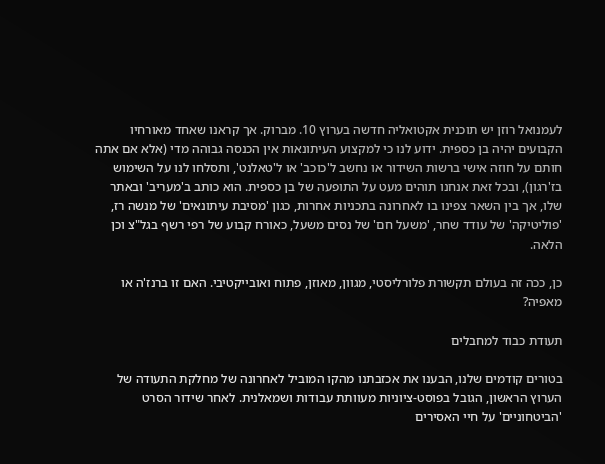לעמנואל רוזן יש תוכנית אקטואליה חדשה בערוץ 10. מברוק. אך קראנו שאחד מאורחיו הקבועים יהיה בן כספית. ידוע לנו כי למקצוע העיתונאות אין הכנסה גבוהה מדי (אלא אם אתה חותם על חוזה אישי ברשות השידור או נחשב ל'כוכב' או ל'טאלנט', ותסלחו לנו על השימוש בז'רגון), ובכל זאת אנחנו תוהים מעט על התופעה של בן כספית. הוא כותב ב'מעריב' ובאתר שלו, אך בין השאר צפינו בו לאחרונה בתכניות אחרות, כגון 'מסיבת עיתונאים' של מנשה רז, 'פוליטיקה' של עודד שחר, 'משעל חם' של נסים משעל, כאורח קבוע של רפי רשף בגל"צ וכן הלאה.

כן, ככה זה בעולם תקשורת פלורליסטי, מגוון, מאוזן, פתוח ואובייקטיבי. האם זו ברנז'ה או מאפיה?

תעודת כבוד למחבלים

בטורים קודמים שלנו, הבענו את אכזבתנו מהקו המוביל לאחרונה של מחלקת התעודה של הערוץ הראשון, הגובל בפוסט-ציוניות מעוותת עבודות ושמאלנית. לאחר שידור הסרט 'הביטחוניים' על חיי האסירים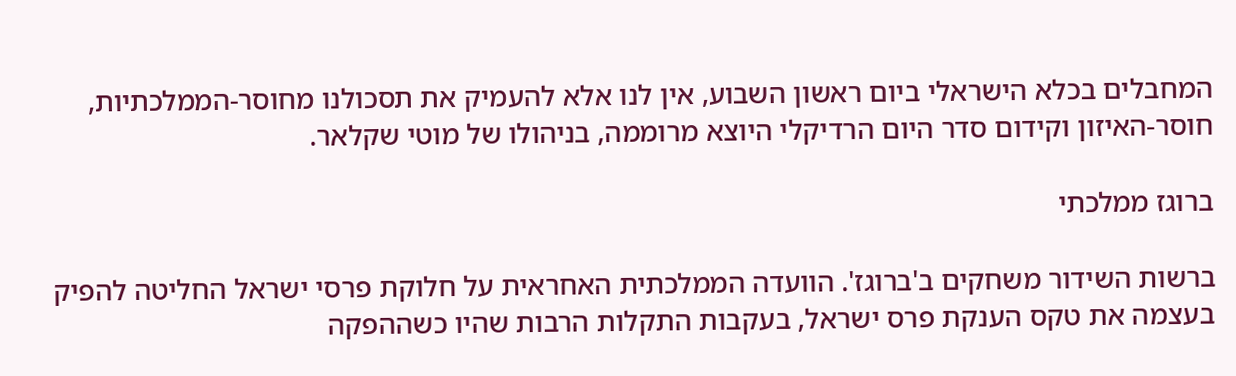המחבלים בכלא הישראלי ביום ראשון השבוע, אין לנו אלא להעמיק את תסכולנו מחוסר-הממלכתיות, חוסר-האיזון וקידום סדר היום הרדיקלי היוצא מרוממה, בניהולו של מוטי שקלאר.

ברוגז ממלכתי

ברשות השידור משחקים ב'ברוגז'. הוועדה הממלכתית האחראית על חלוקת פרסי ישראל החליטה להפיק בעצמה את טקס הענקת פרס ישראל, בעקבות התקלות הרבות שהיו כשההפקה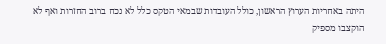היתה באחריות הערוץ הראשון, כולל העובדות שבמאי הטקס כלל לא נכח ברוב החזרות ואף לא הוקצבו מספיק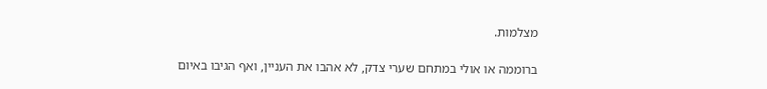מצלמות.

ברוממה או אולי במתחם שערי צדק, לא אהבו את העניין, ואף הגיבו באיום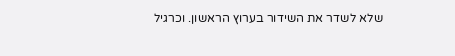שלא לשדר את השידור בערוץ הראשון. וכרגיל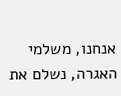אנחנו, משלמי האגרה, נשלם את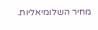מחיר השלומיאליות.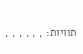תוויות: , , , , , ,